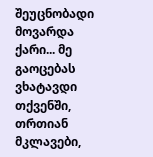შეუცნობადი მოვარდა ქარი... მე გაოცებას ვხატავდი თქვენში, თრთიან მკლავები,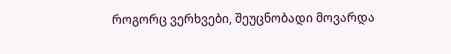როგორც ვერხვები, შეუცნობადი მოვარდა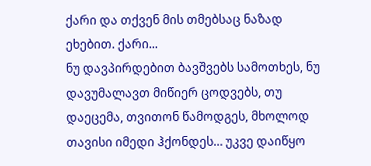ქარი და თქვენ მის თმებსაც ნაზად ეხებით. ქარი...
ნუ დავპირდებით ბავშვებს სამოთხეს, ნუ დავუმალავთ მიწიერ ცოდვებს, თუ დაეცემა, თვითონ წამოდგეს, მხოლოდ თავისი იმედი ჰქონდეს… უკვე დაიწყო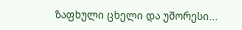ზაფხული ცხელი და უშორესი...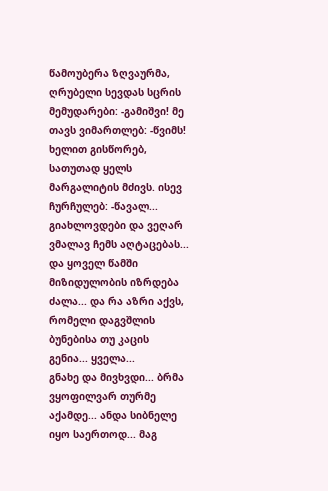წამოუბერა ზღვაურმა, ღრუბელი სევდას სცრის მემუდარები: -გამიშვი! მე თავს ვიმართლებ: -წვიმს! ხელით გისწორებ, სათუთად ყელს მარგალიტის მძივს. ისევ ჩურჩულებ: -წავალ...
გიახლოვდები და ვეღარ ვმალავ ჩემს აღტაცებას... და ყოველ წამში მიზიდულობის იზრდება ძალა... და რა აზრი აქვს, რომელი დაგვშლის ბუნებისა თუ კაცის გენია... ყველა...
გნახე და მივხვდი... ბრმა ვყოფილვარ თურმე აქამდე... ანდა სიბნელე იყო საერთოდ... მაგ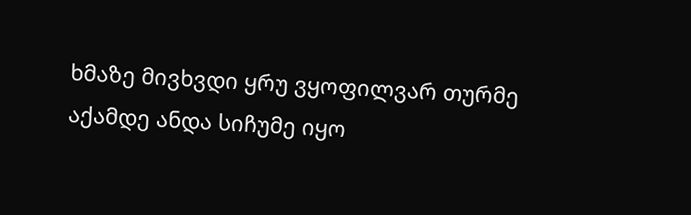ხმაზე მივხვდი ყრუ ვყოფილვარ თურმე აქამდე ანდა სიჩუმე იყო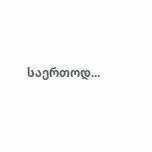საერთოდ...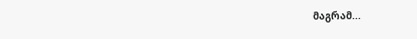მაგრამ...